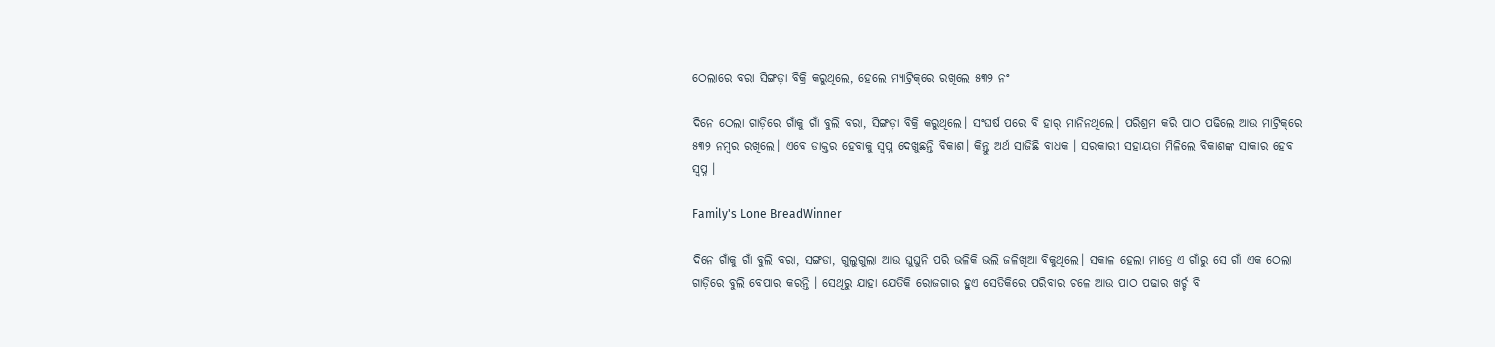ଠେଲାରେ ବରା ସିଙ୍ଗଡ଼ା ବିକ୍ରି କରୁଥିଲେ, ହେଲେ ମ୍ୟାଟ୍ରିକ୍‌ରେ ରଖିଲେ ୫୩୨ ନଂ

ଦିନେ ଠେଲା ଗାଡ଼ିରେ ଗାଁକୁ ଗାଁ ବୁଲି ବରା, ସିଙ୍ଗଡ଼ା ବିକ୍ରି କରୁଥିଲେ। ସଂଘର୍ଷ ପରେ ବି ହାର୍‌ ମାନିନଥିଲେ। ପରିଶ୍ରମ କରି ପାଠ ପଢିଲେ ଆଉ ମାଟ୍ରିକ୍‌ରେ ୫୩୨ ନମ୍ବର ରଖିଲେ। ଏବେ ଡାକ୍ତର ହେବାକୁ ସ୍ୱପ୍ନ ଦେଖୁଛନ୍ତି ବିକାଶ। କିନ୍ତୁ ଅର୍ଥ ସାଜିଛି ବାଧକ । ସରକାରୀ ସହାୟତା ମିଳିଲେ ବିକାଶଙ୍କ ସାକାର ହେବ ସ୍ୱପ୍ନ ।

Family's Lone BreadWinner

ଦିନେ ଗାଁକୁ ଗାଁ ବୁଲି ବରା, ସଙ୍ଗଡା, ଗୁଲୁଗୁଲା ଆଉ ଘୁଘୁନି ପରି ଭଳିକି ଭଲି ଜଳିଖିଆ ବିକୁଥିଲେ। ସକାଳ ହେଲା ମାତ୍ରେ ଏ ଗାଁରୁ ସେ ଗାଁ ଏକ ଠେଲା ଗାଡ଼ିରେ ବୁଲି ବେପାର କରନ୍ତି । ସେଥିରୁ ଯାହା ଯେତିକି ରୋଜଗାର ହୁଏ ସେତିକିରେ ପରିବାର ଚଳେ ଆଉ ପାଠ ପଢାର ଖର୍ଚ୍ଚ ବି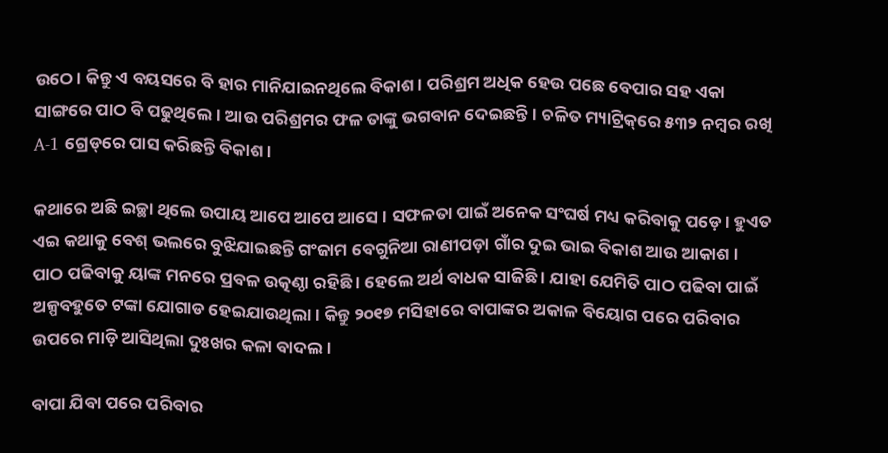ଉଠେ। କିନ୍ତୁ ଏ ବୟସରେ ବି ହାର ମାନିଯାଇନଥିଲେ ବିକାଶ। ପରିଶ୍ରମ ଅଧିକ ହେଉ ପଛେ ବେପାର ସହ ଏକା ସାଙ୍ଗରେ ପାଠ ବି ପଢୁଥିଲେ। ଆଉ ପରିଶ୍ରମର ଫଳ ତାଙ୍କୁ ଭଗବାନ ଦେଇଛନ୍ତି। ଚଳିତ ମ୍ୟାଟ୍ରିକ୍‌ରେ ୫୩୨ ନମ୍ବର ରଖି A-1 ଗ୍ରେଡ୍‌ରେ ପାସ କରିଛନ୍ତି ବିକାଶ।

କଥାରେ ଅଛି ଇଚ୍ଛା ଥିଲେ ଉପାୟ ଆପେ ଆପେ ଆସେ । ସଫଳତା ପାଇଁ ଅନେକ ସଂଘର୍ଷ ମଧ୍ୟ କରିବାକୁ ପଡ଼େ। ହୁଏତ ଏଇ କଥାକୁ ବେଶ୍ ଭଲରେ ବୁଝିଯାଇଛନ୍ତି ଗଂଜାମ ବେଗୁନିଆ ରାଣୀପଡ଼ା ଗାଁର ଦୁଇ ଭାଇ ବିକାଶ ଆଉ ଆକାଶ । ପାଠ ପଢିବାକୁ ୟାଙ୍କ ମନରେ ପ୍ରବଳ ଉତ୍କଣ୍ଠା ରହିଛି । ହେଲେ ଅର୍ଥ ବାଧକ ସାଜିଛି । ଯାହା ଯେମିତି ପାଠ ପଢିବା ପାଇଁ ଅଳ୍ପବହୁତେ ଟଙ୍କା ଯୋଗାଡ ହେଇଯାଉଥିଲା। କିନ୍ତୁ ୨୦୧୭ ମସିହାରେ ବାପାଙ୍କର ଅକାଳ ବିୟୋଗ ପରେ ପରିବାର ଉପରେ ମାଡ଼ି ଆସିଥିଲା ଦୁଃଖର କଳା ବାଦଲ।

ବାପା ଯିବା ପରେ ପରିବାର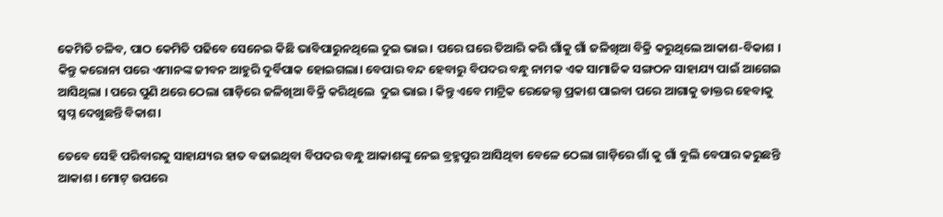କେମିତି ଚଳିବ, ପାଠ କେମିତି ପଢିବେ ସେନେଇ କିଛି ଭାବିପାରୁନଥିଲେ ଦୁଇ ଭାଇ। ପରେ ଘରେ ତିଆରି କରି ଗାଁକୁ ଗାଁ ଜଳିଖିଆ ବିକ୍ରି କରୁଥିଲେ ଆକାଶ-ବିକାଶ । କିନ୍ତୁ କରୋନା ପରେ ଏମାନଙ୍କ ଜୀବନ ଆହୁରି ଦୁର୍ବିପାକ ହୋଇଗଲା। ବେପାର ବନ୍ଦ ହେବାରୁ ବିପଦର ବନ୍ଧୁ ନାମକ ଏକ ସାମାଜିକ ସଙ୍ଗଠନ ସାହାଯ୍ୟ ପାଇଁ ଆଗେଇ ଆସିଥିଲା । ପରେ ପୁଣି ଥରେ ଠେଲା ଗାଡ଼ିରେ ଜଳିଖିଆ ବିକ୍ରି କରିଥିଲେ  ଦୁଇ ଭାଇ । କିନ୍ତୁ ଏବେ ମାଟ୍ରିକ ରେଜେଲ୍ଟ ପ୍ରକାଶ ପାଇବା ପରେ ଆଗାକୁ ଡାକ୍ତର ହେବାକୁ ସ୍ୱପ୍ନ ଦେଖୁଛନ୍ତି ବିକାଶ।

ତେବେ ସେହି ପରିବାରକୁ ସାହାଯ୍ୟର ହାତ ବଢାଇଥିବା ବିପଦର ବନ୍ଧୁ ଆକାଶଙ୍କୁ ନେଇ ବ୍ରହ୍ମପୁର ଆସିଥିବା ବେଳେ ଠେଲା ଗାଡ଼ିରେ ଗାଁ କୁ ଗାଁ ବୁଲି ବେପାର କରୁଛନ୍ତି ଆକାଶ । ମୋଟ୍‌ ଉପରେ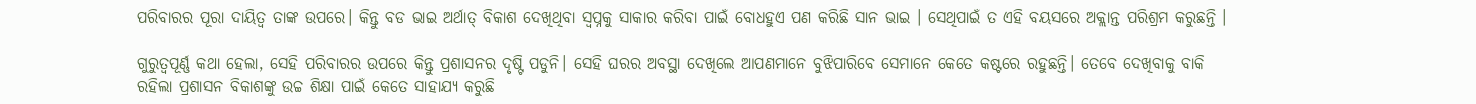ପରିବାରର ପୂରା ଦାୟିତ୍ୱ ତାଙ୍କ ଉପରେ। କିନ୍ତୁ ବଡ ଭାଇ ଅର୍ଥାତ୍‌ ବିକାଶ ଦେଖିଥିବା ସ୍ୱପ୍ନକୁ ସାକାର କରିବା ପାଇଁ ବୋଧହୁଏ ପଣ କରିଛି ସାନ ଭାଇ । ସେଥିପାଇଁ ତ ଏହି ବୟସରେ ଅକ୍ଲାନ୍ତ ପରିଶ୍ରମ କରୁଛନ୍ତି ।

ଗୁରୁତ୍ୱପୂର୍ଣ୍ଣ କଥା ହେଲା, ସେହି ପରିବାରର ଉପରେ କିନ୍ତୁ ପ୍ରଶାସନର ଦୃଷ୍ଟି ପଡୁନି। ସେହି ଘରର ଅବସ୍ଥା ଦେଖିଲେ ଆପଣମାନେ ବୁଝିପାରିବେ ସେମାନେ କେତେ କଷ୍ଟରେ ରହୁଛନ୍ତି। ତେବେ ଦେଖିବାକୁ ବାକି ରହିଲା ପ୍ରଶାସନ ବିକାଶଙ୍କୁ ଉଚ୍ଚ ଶିକ୍ଷା ପାଇଁ କେତେ ସାହାଯ୍ୟ କରୁଛି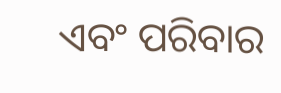ଏବଂ ପରିବାର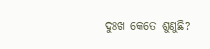ଦୁଃଖ କେତେ ଶୁଣୁଛି?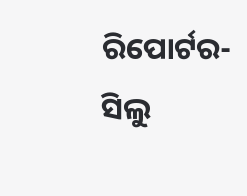ରିପୋର୍ଟର- ସିଲୁ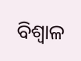ବିଶ୍ୱାଳ